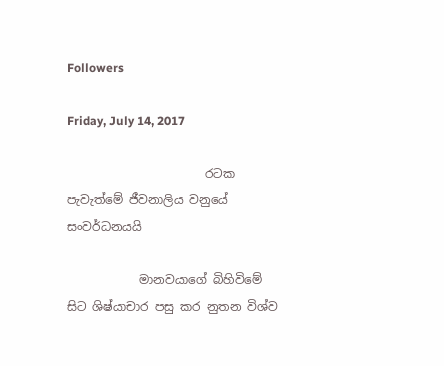Followers

Friday, July 14, 2017

                       රටක පැවැත්මේ ජීවනාලිය වනුයේ  සංවර්ධනයයි

            මානවයාගේ බිහිවිමේ සිට ශිෂ්යාචාර පසු කර නුතන විශ්ව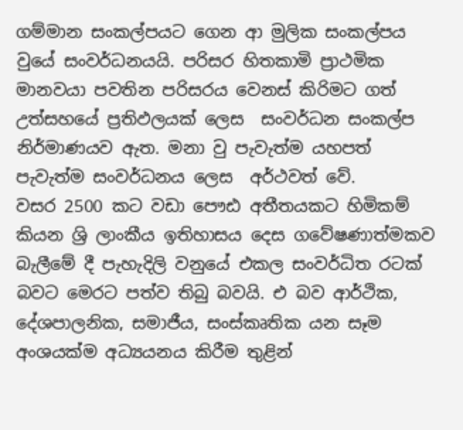ගම්මාන සංකල්පයට ගෙන ආ මුලික සංකල්පය වුයේ සංවර්ධනයයි. පරිසර හිතකාමි ප්‍රාථමික මානවයා පවතින පරිසරය වෙනස් කිරිමට ගත් උත්සහයේ ප්‍රතිඵලයක් ලෙස  සංවර්ධන සංකල්ප නිර්මාණයව ඇත. මනා වු පැවැත්ම යහපත් පැවැත්ම සංවර්ධනය ලෙස  අර්ථවත් වේ.
වසර 2500 කට වඩා පෞඪ අතීතයකට හිමිකම් කියන ශ්‍රි ලාංකීය ඉතිහාසය දෙස ගවේෂණාත්මකව බැලීමේ දී පැහැදිලි වනුයේ එකල සංවර්ධිත රටක් බවට මෙරට පත්ව තිබු බවයි. එ බව ආර්ථික, දේශපාලනික, සමාජීය, සංස්කෘතික යන සෑම අංශයක්ම අධ්‍යයනය කිරීම තුළින්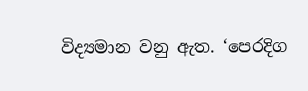විද්‍යමාන වනු ඇත. ‘පෙරදිග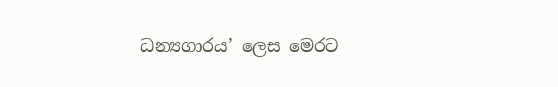ධන්‍යගාරය’ ලෙස මෙරට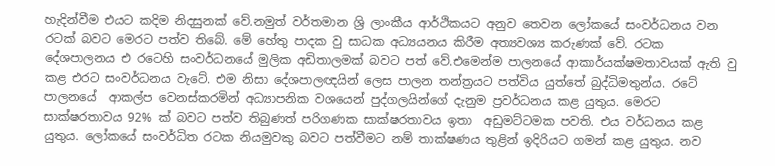හැදින්වීම එයට කදිම නිදසුනක් වේ.නමුත් වර්තමාන ශ්‍රි ලාංකීය ආර්ථිකයට අනුව තෙවන ලෝකයේ සංවර්ධනය වන රටක් බවට මෙරට පත්ව තිබේ. මේ හේතු පාදක වු සාධක අධ්‍යයනය කිරීම අත්‍යවශ්‍ය කරුණක් වේ. රටක දේශපාලනය එ රටෙහි සංවර්ධනයේ මුලික අඩිතාලමක් බවට පත් වේ.එමෙන්ම පාලනයේ ආකාර්යක්ෂමතාවයක් ඇති වු කළ එරට සංවර්ධනය වැටේ. එම නිසා දේශපාලඥයින් ලෙස පාලන තන්ත්‍රයට පත්විය යුත්තේ බුද්ධිමතුන්ය. රටේ පාලනයේ  ආකල්ප වෙනස්කරමින් අධ්‍යාපනික වශයෙන් පුද්ගලයින්ගේ දැනුම ප්‍රවර්ධනය කළ යුතුය. මෙරට සාක්ෂරතාවය 92% ක් බවට පත්ව තිබුණත් පරිගණක සාක්ෂරතාවය ඉතා  අඩුමට්ටමක පවති. එය වර්ධනය කළ යුතුය. ලෝකයේ සංවර්ධිත රටක නියමුවකු බවට පත්වීමට නම් තාක්ෂණය තුළින් ඉදිරියට ගමන් කළ යුතුය. නව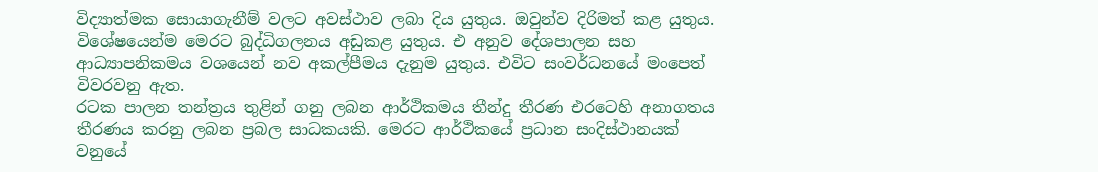විද්‍යාත්මක සොයාගැනීම් වලට අවස්ථාව ලබා දිය යුතුය. ඔවුන්ව දිරිමත් කළ යුතුය. විශේෂයෙන්ම මෙරට බුද්ධිගලනය අඩුකළ යුතුය. එ අනුව දේශපාලන සහ ආධ්‍යාපනිකමය වශයෙන් නව අකල්පීමය දැනුම යුතුය. එවිට සංවර්ධනයේ මංපෙත් විවරවනු ඇත.
රටක පාලන තන්ත්‍රය තුළින් ගනු ලබන ආර්ථිකමය තීන්දු තීරණ එරටෙහි අනාගතය තීරණය කරනු ලබන ප්‍රබල සාධකයකි. මෙරට ආර්ථිකයේ ප්‍රධාන සංදිස්ථානයක් වනුයේ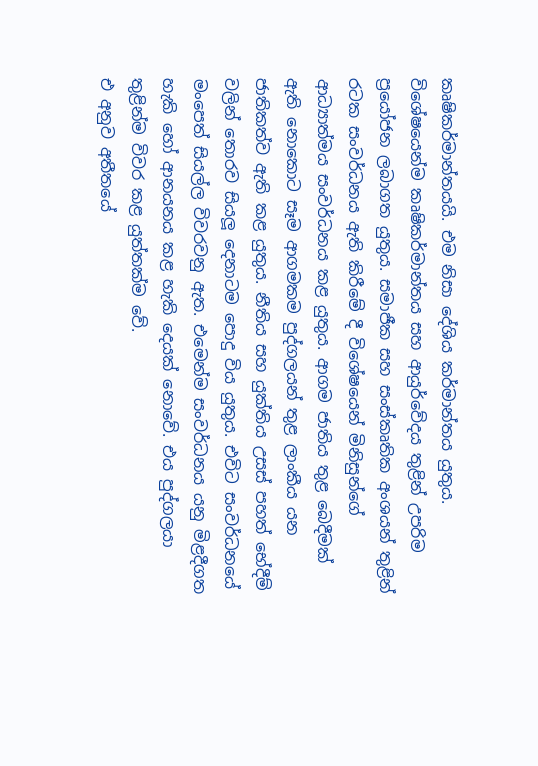කෘෂිකර්මාන්තයයි. එම නිසා දේශිය කර්මාන්තය යුතුය. විශේෂයෙන්ම කෘෂිකර්මාන්තය සහ ආයුර්වේදය තුළින් උපරිම ප්‍රයෝජන ලබාගත යුතුය. සමාජීක සහ සංස්කෘතික අංශයන් තුළින් රටක සංවර්ධනය ඇති කිරීමේ දී විශේෂයෙන් මිනිසුන්ගේ ආධ්‍යාත්මය සංවර්ධනය කළ යුතුය. ආගම ජාතිය තුළ බෙදීමක් ඇති නොකොට සෑම ආගමකම පුද්ගලයන් තුළ ලාංකීය යන ජාතිකත්ව ඇති කළ යුතුය. නීතිය සහ යුක්තිය උසස් පහත් භේදීම් වලින් තොරව සියලූ දෙනාටම පොදු විය යුතුය. එවිට සංවර්ධනයේ මංපෙත් සියල්ල විවරවනු ඇත. එමෙන්ම සංවර්ධනය යනු මිළදීගත හැකි හෝ ආනයනය කළ හැකි දෙයක් නොවේ. එය පුද්ගලයා තුළින්ම විවර කළ යුත්තක්ම වේ.
එ අනුව අතීතයේ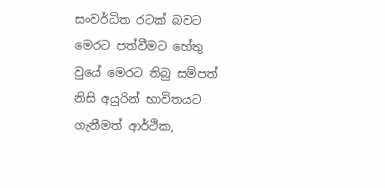සංවර්ධිත රටක් බවට මෙරට පත්වීමට හේතු වුයේ මෙරට තිබු සම්පත් නිසි අයුරින් භාවිතයට ගැනීමත් ආර්ථික,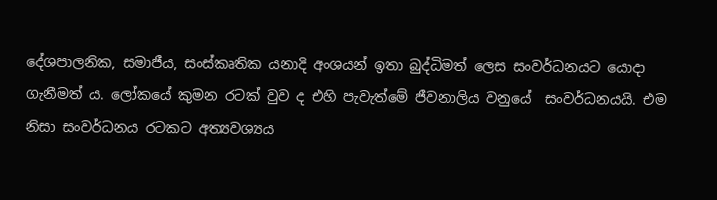දේශපාලනික, සමාජීය, සංස්කෘතික යනාදි අංශයන් ඉතා බුද්ධිමත් ලෙස සංවර්ධනයට යොදා ගැනීමත් ය. ලෝකයේ කුමන රටක් වුව ද එහි පැවැත්මේ ජීවනාලිය වනුයේ  සංවර්ධනයයි. එම නිසා සංවර්ධනය රටකට අත්‍යවශ්‍යය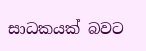සාධකයක් බවට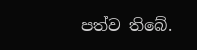පත්ව තිබේ.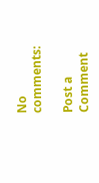No comments:

Post a Comment